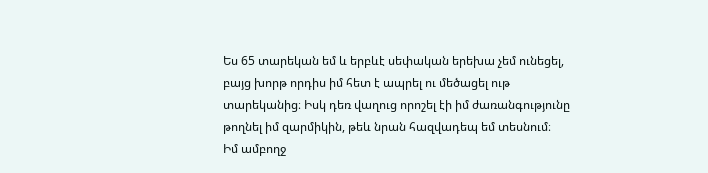Ես 65 տարեկան եմ և երբևէ սեփական երեխա չեմ ունեցել, բայց խորթ որդիս իմ հետ է ապրել ու մեծացել ութ տարեկանից։ Իսկ դեռ վաղուց որոշել էի իմ ժառանգությունը թողնել իմ զարմիկին, թեև նրան հազվադեպ եմ տեսնում։
Իմ ամբողջ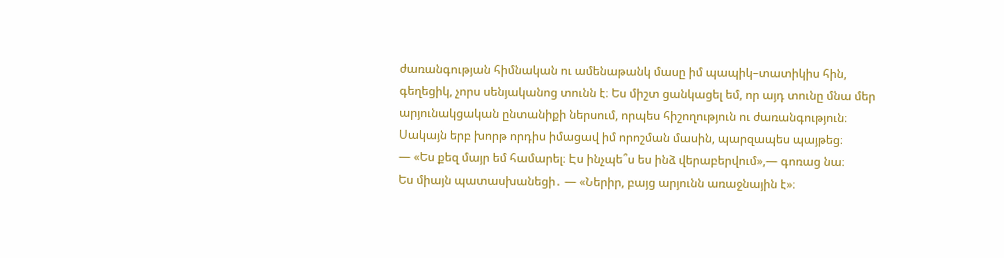ժառանգության հիմնական ու ամենաթանկ մասը իմ պապիկ–տատիկիս հին, գեղեցիկ, չորս սենյականոց տունն է։ Ես միշտ ցանկացել եմ, որ այդ տունը մնա մեր արյունակցական ընտանիքի ներսում, որպես հիշողություն ու ժառանգություն։
Սակայն երբ խորթ որդիս իմացավ իմ որոշման մասին, պարզապես պայթեց։
— «Ես քեզ մայր եմ համարել։ Էս ինչպե՞ս ես ինձ վերաբերվում»,— գոռաց նա։
Ես միայն պատասխանեցի․ — «Ներիր, բայց արյունն առաջնային է»։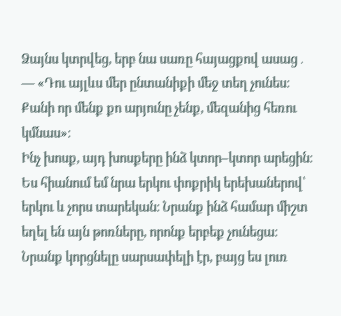Ձայնս կտրվեց, երբ նա սառը հայացքով ասաց․
— «Դու այլևս մեր ընտանիքի մեջ տեղ չունես։ Քանի որ մենք քո արյունը չենք, մեզանից հեռու կմնաս»։
Ինչ խոսք, այդ խոսքերը ինձ կտոր–կտոր արեցին։ Ես հիանում եմ նրա երկու փոքրիկ երեխաներով՝ երկու և չորս տարեկան։ Նրանք ինձ համար միշտ եղել են այն թոռները, որոնք երբեք չունեցա։ Նրանք կորցնելը սարսափելի էր, բայց ես լուռ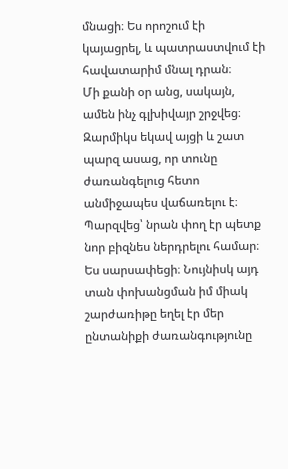մնացի։ Ես որոշում էի կայացրել, և պատրաստվում էի հավատարիմ մնալ դրան։
Մի քանի օր անց, սակայն, ամեն ինչ գլխիվայր շրջվեց։ Զարմիկս եկավ այցի և շատ պարզ ասաց, որ տունը ժառանգելուց հետո անմիջապես վաճառելու է։ Պարզվեց՝ նրան փող էր պետք նոր բիզնես ներդրելու համար։
Ես սարսափեցի։ Նույնիսկ այդ տան փոխանցման իմ միակ շարժառիթը եղել էր մեր ընտանիքի ժառանգությունը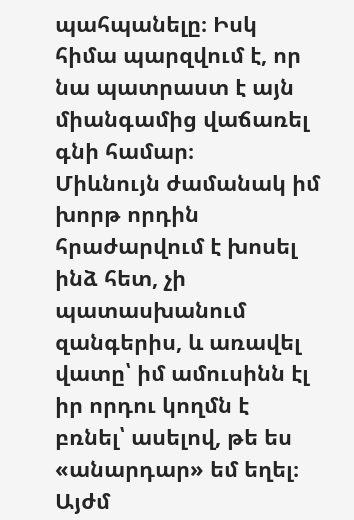պահպանելը։ Իսկ հիմա պարզվում է, որ նա պատրաստ է այն միանգամից վաճառել գնի համար։
Միևնույն ժամանակ իմ խորթ որդին հրաժարվում է խոսել ինձ հետ, չի պատասխանում զանգերիս, և առավել վատը՝ իմ ամուսինն էլ իր որդու կողմն է բռնել՝ ասելով, թե ես «անարդար» եմ եղել։
Այժմ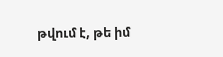թվում է, թե իմ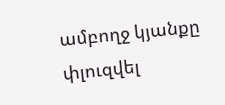ամբողջ կյանքը փլուզվել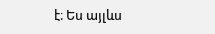է։ Ես այլևս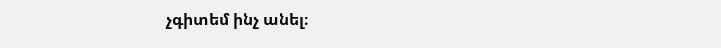չգիտեմ ինչ անել։